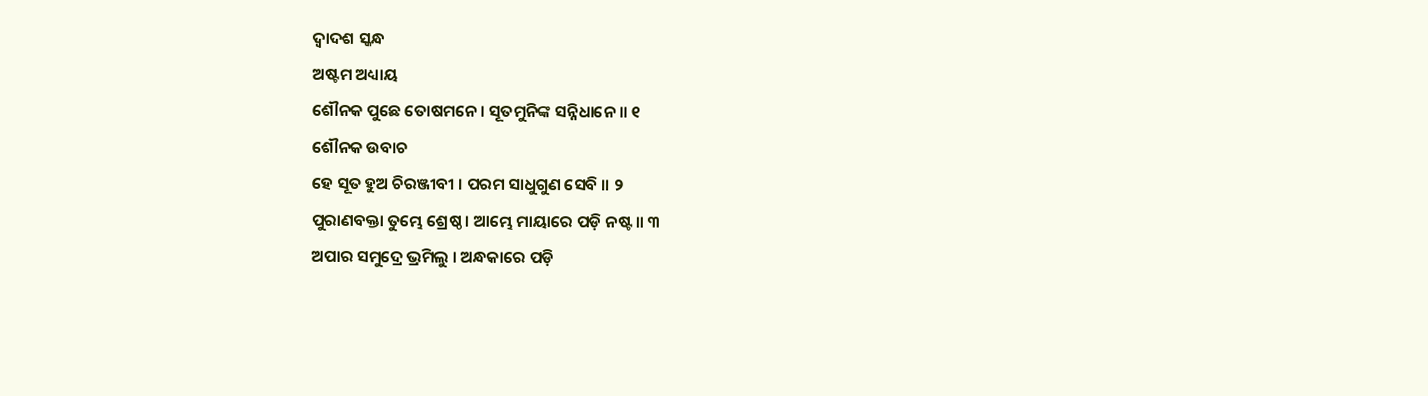ଦ୍ୱାଦଶ ସ୍କନ୍ଧ
ଅଷ୍ଟମ ଅଧ୍ୟାୟ
ଶୌନକ ପୁଛେ ତୋଷମନେ । ସୂତମୁନିଙ୍କ ସନ୍ନିଧାନେ ॥ ୧
ଶୌନକ ଉବାଚ
ହେ ସୂତ ହୁଅ ଚିରଞ୍ଜୀବୀ । ପରମ ସାଧୁଗୁଣ ସେବି ॥ ୨
ପୁରାଣବକ୍ତା ତୁମ୍ଭେ ଶ୍ରେଷ୍ଠ । ଆମ୍ଭେ ମାୟାରେ ପଡ଼ି ନଷ୍ଟ ॥ ୩
ଅପାର ସମୁଦ୍ରେ ଭ୍ରମିଲୁ । ଅନ୍ଧକାରେ ପଡ଼ି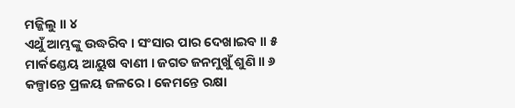ମଜ୍ଜିଲୁ ॥ ୪
ଏଥୁଁ ଆମ୍ଭଙ୍କୁ ଉଦ୍ଧରିବ । ସଂସାର ପାର ଦେଖାଇବ ॥ ୫
ମାର୍କଣ୍ଡେୟ ଆୟୁଷ ବାଣୀ । ଜଗତ ଜନମୁଖୁଁ ଶୁଣି ॥ ୬
କଳ୍ପାନ୍ତେ ପ୍ରଳୟ ଜଳରେ । କେମନ୍ତେ ରକ୍ଷା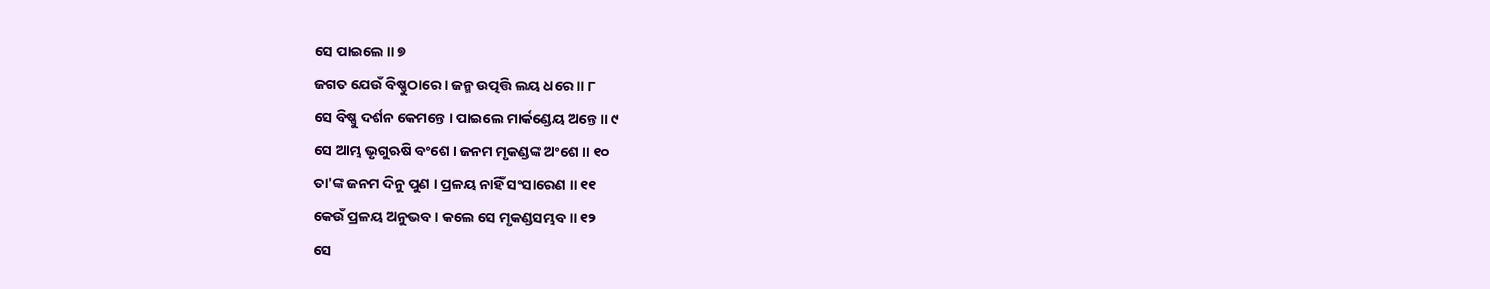ସେ ପାଇଲେ ॥ ୭
ଜଗତ ଯେଉଁ ବିଷ୍ଣୁଠାରେ । ଜନ୍ମ ଉତ୍ପତ୍ତି ଲୟ ଧରେ ॥ ୮
ସେ ବିଷ୍ଣୁ ଦର୍ଶନ କେମନ୍ତେ । ପାଇଲେ ମାର୍କଣ୍ଡେୟ ଅନ୍ତେ ॥ ୯
ସେ ଆମ୍ଭ ଭୃଗୁଋଷି ବଂଶେ । ଜନମ ମୃକଣ୍ଡଙ୍କ ଅଂଶେ ॥ ୧୦
ତା'ଙ୍କ ଜନମ ଦିନୁ ପୁଣ । ପ୍ରଳୟ ନାହିଁ ସଂସାରେଣ ॥ ୧୧
କେଉଁ ପ୍ରଳୟ ଅନୁଭବ । କଲେ ସେ ମୃକଣ୍ଡସମ୍ଭବ ॥ ୧୨
ସେ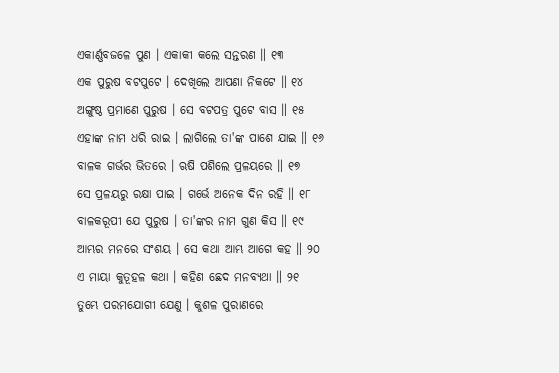ଏକାର୍ଣ୍ଣବଜଳେ ପୁଣ । ଏକାକୀ କଲେ ସନ୍ତରଣ ॥ ୧୩
ଏକ ପୁରୁଷ ବଟପୁଟେ । ଦେଖିଲେ ଆପଣା ନିକଟେ ॥ ୧୪
ଅଙ୍ଗୁଷ୍ଠ ପ୍ରମାଣେ ପୁରୁଷ । ସେ ବଟପତ୍ର ପୁଟେ ବାସ ॥ ୧୫
ଏହାଙ୍କ ନାମ ଧରି ରାଇ । ଲାଗିଲେ ତା'ଙ୍କ ପାଶେ ଯାଇ ॥ ୧୬
ବାଳକ ଗର୍ଭର ଭିତରେ । ଋଷି ପଶିଲେ ପ୍ରଳୟରେ ॥ ୧୭
ସେ ପ୍ରଳୟରୁ ରକ୍ଷା ପାଇ । ଗର୍ଭେ ଅନେକ ଦିନ ରହି ॥ ୧୮
ବାଳକରୂପୀ ଯେ ପୁରୁଷ । ତା'ଙ୍କର ନାମ ଗୁଣ କିସ ॥ ୧୯
ଆମ୍ଭର ମନରେ ସଂଶୟ । ସେ କଥା ଆମ୍ଭ ଆଗେ କହ ॥ ୨୦
ଏ ମାୟା କୁତୂହଳ କଥା । କହିଣ ଛେଦ ମନବ୍ୟଥା ॥ ୨୧
ତୁମ୍ଭେ ପରମଯୋଗୀ ଯେଣୁ । କୁଶଳ ପୁରାଣରେ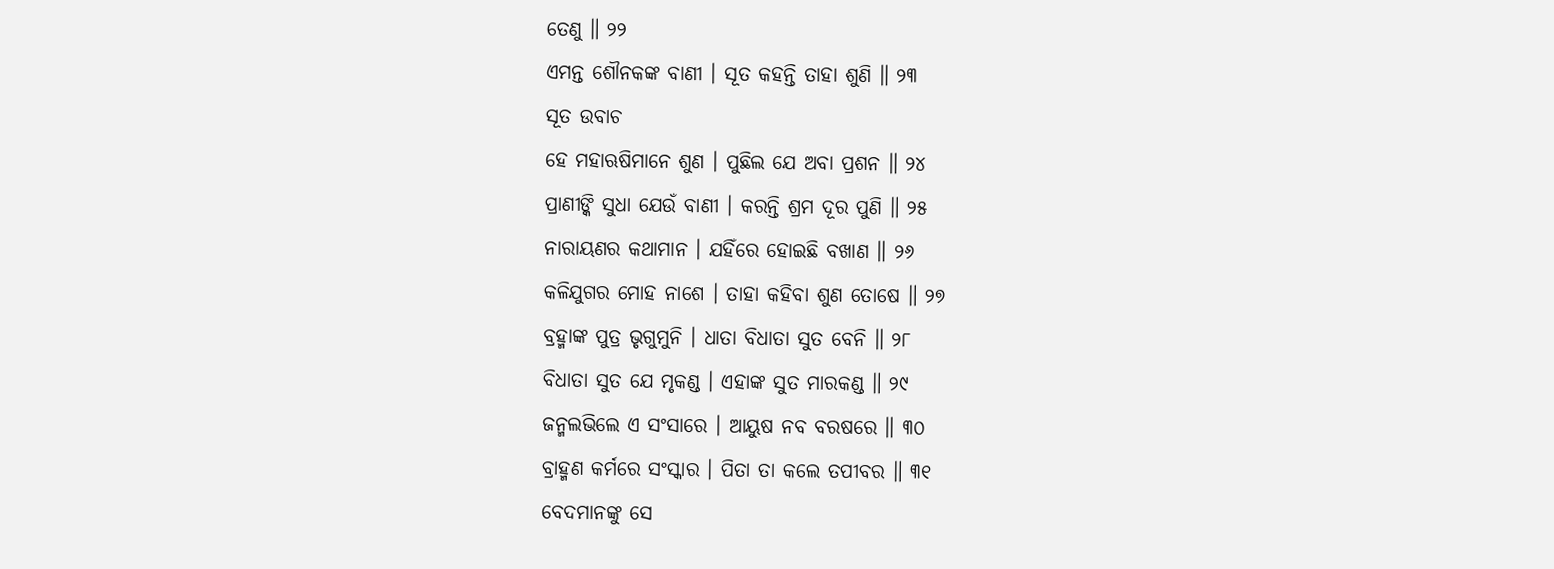ତେଣୁ ॥ ୨୨
ଏମନ୍ତ ଶୌନକଙ୍କ ବାଣୀ । ସୂତ କହନ୍ତି ତାହା ଶୁଣି ॥ ୨୩
ସୂତ ଉବାଚ
ହେ ମହାଋଷିମାନେ ଶୁଣ । ପୁଛିଲ ଯେ ଅବା ପ୍ରଶନ ॥ ୨୪
ପ୍ରାଣୀଙ୍କି ସୁଧା ଯେଉଁ ବାଣୀ । କରନ୍ତି ଶ୍ରମ ଦୂର ପୁଣି ॥ ୨୫
ନାରାୟଣର କଥାମାନ । ଯହିଁରେ ହୋଇଛି ବଖାଣ ॥ ୨୬
କଳିଯୁଗର ମୋହ ନାଶେ । ତାହା କହିବା ଶୁଣ ତୋଷେ ॥ ୨୭
ବ୍ରହ୍ମାଙ୍କ ପୁତ୍ର ଭୃଗୁମୁନି । ଧାତା ବିଧାତା ସୁତ ବେନି ॥ ୨୮
ବିଧାତା ସୁତ ଯେ ମୃକଣ୍ଡ । ଏହାଙ୍କ ସୁତ ମାରକଣ୍ଡ ॥ ୨୯
ଜନ୍ମଲଭିଲେ ଏ ସଂସାରେ । ଆୟୁଷ ନବ ବରଷରେ ॥ ୩୦
ବ୍ରାହ୍ମଣ କର୍ମରେ ସଂସ୍କାର । ପିତା ତା କଲେ ତପୀବର ॥ ୩୧
ବେଦମାନଙ୍କୁ ସେ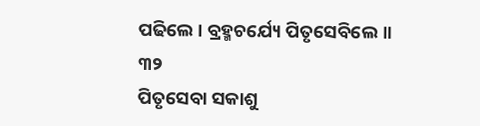ପଢିଲେ । ବ୍ରହ୍ମଚର୍ଯ୍ୟେ ପିତୃସେବିଲେ ॥ ୩୨
ପିତୃସେବା ସକାଶୁ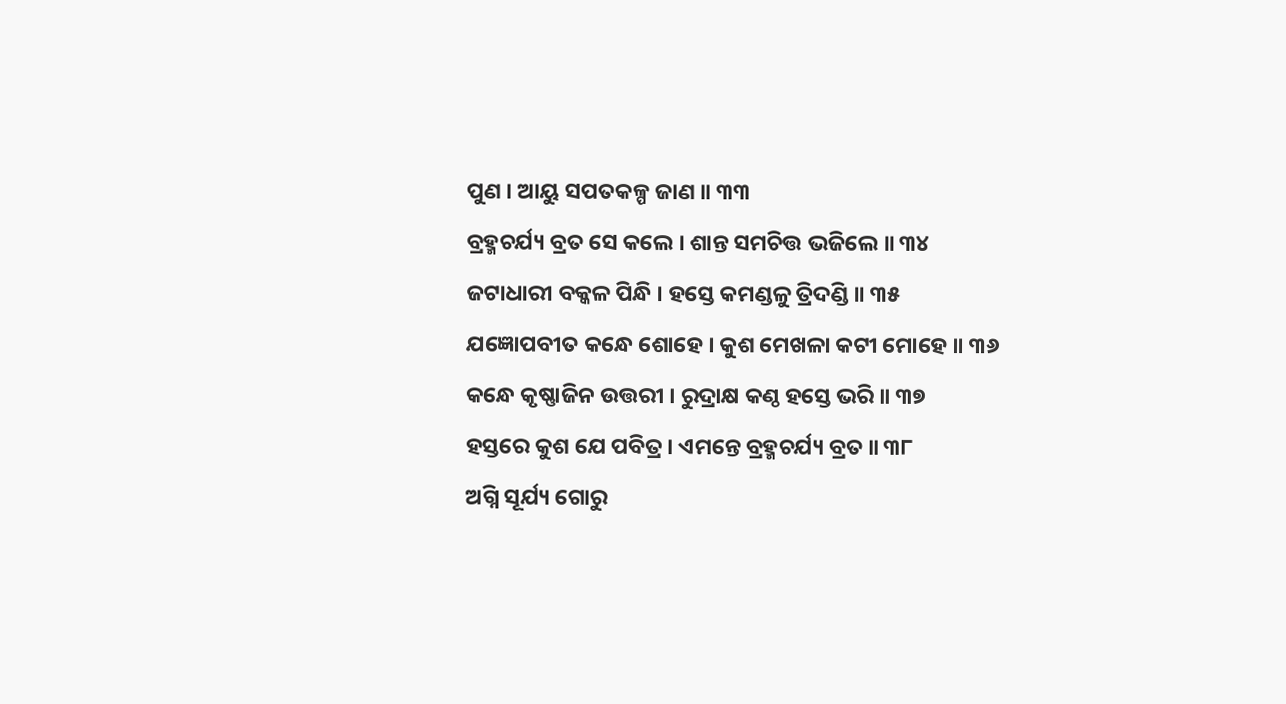ପୁଣ । ଆୟୁ ସପତକଳ୍ପ ଜାଣ ॥ ୩୩
ବ୍ରହ୍ମଚର୍ଯ୍ୟ ବ୍ରତ ସେ କଲେ । ଶାନ୍ତ ସମଚିତ୍ତ ଭଜିଲେ ॥ ୩୪
ଜଟାଧାରୀ ବକ୍କଳ ପିନ୍ଧି । ହସ୍ତେ କମଣ୍ଡଳୁ ତ୍ରିଦଣ୍ଡି ॥ ୩୫
ଯଜ୍ଞୋପବୀତ କନ୍ଧେ ଶୋହେ । କୁଶ ମେଖଳା କଟୀ ମୋହେ ॥ ୩୬
କନ୍ଧେ କୃଷ୍ଣାଜିନ ଉତ୍ତରୀ । ରୁଦ୍ରାକ୍ଷ କଣ୍ଠ ହସ୍ତେ ଭରି ॥ ୩୭
ହସ୍ତରେ କୁଶ ଯେ ପବିତ୍ର । ଏମନ୍ତେ ବ୍ରହ୍ମଚର୍ଯ୍ୟ ବ୍ରତ ॥ ୩୮
ଅଗ୍ନି ସୂର୍ଯ୍ୟ ଗୋରୁ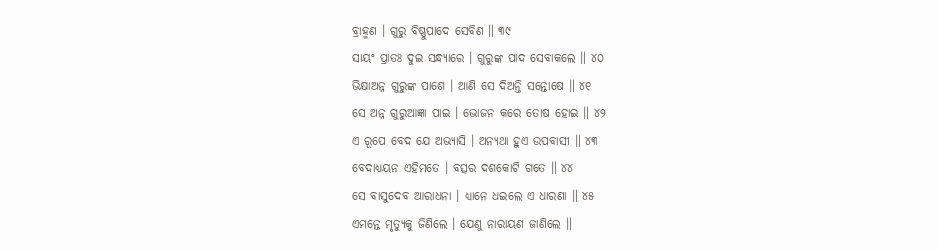ବ୍ରାହ୍ମଣ । ଗୁରୁ ବିଷ୍ଣୁପାଦେ ସେବିଣ ॥ ୩୯
ସାୟଂ ପ୍ରାତଃ ଦୁଇ ସନ୍ଧ୍ୟାରେ । ଗୁରୁଙ୍କ ପାଦ ସେବାକଲେ ॥ ୪୦
ଭିକ୍ଷାଅନ୍ନ ଗୁରୁଙ୍କ ପାଶେ । ଆଣି ସେ ଦିଅନ୍ତି ସନ୍ତୋଷେ ॥ ୪୧
ସେ ଅନ୍ନ ଗୁରୁଆଜ୍ଞା ପାଇ । ଭୋଜନ କରେ ତୋଷ ହୋଇ ॥ ୪୨
ଏ ରୂପେ ବେଦ ଯେ ଅଭ୍ୟାସି । ଅନ୍ୟଥା ହୁଏ ଉପବାସୀ ॥ ୪୩
ବେଦାଧ୍ୟୟନ ଏହିମତେ । ବତ୍ସର ଦଶକୋଟି ଗତେ ॥ ୪୪
ସେ ବାସୁଦେବ ଆରାଧନା । ଧ୍ୟାନେ ଧଇଲେ ଏ ଧାରଣା ॥ ୪୫
ଏମନ୍ତେ ମୃତ୍ୟୁକୁ ଜିଣିଲେ । ଯେଣୁ ନାରାୟଣ ଜାଣିଲେ ॥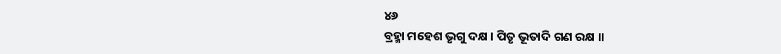୪୬
ବ୍ରହ୍ମା ମହେଶ ଭୃଗୁ ଦକ୍ଷ । ପିତୃ ଭୂତାଦି ଗଣ ରକ୍ଷ ॥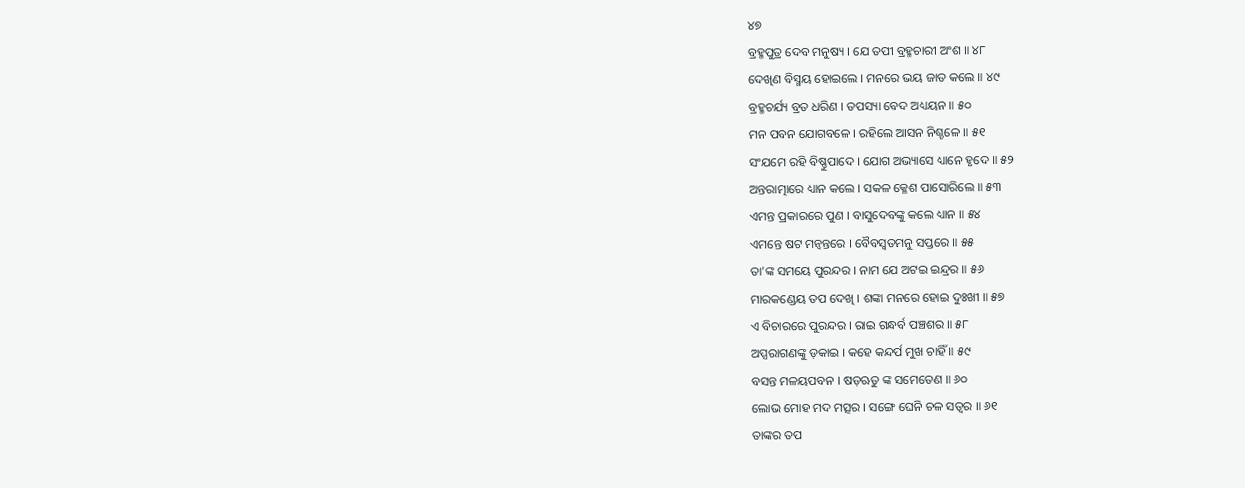୪୭
ବ୍ରହ୍ମପୁତ୍ର ଦେବ ମନୁଷ୍ୟ । ଯେ ତପୀ ବ୍ରହ୍ମଚାରୀ ଅଂଶ ॥ ୪୮
ଦେଖିଣ ବିସ୍ମୟ ହୋଇଲେ । ମନରେ ଭୟ ଜାତ କଲେ ॥ ୪୯
ବ୍ରହ୍ମଚର୍ଯ୍ୟ ବ୍ରତ ଧରିଣ । ତପସ୍ୟା ବେଦ ଅଧ୍ୟୟନ ॥ ୫୦
ମନ ପବନ ଯୋଗବଳେ । ରହିଲେ ଆସନ ନିଶ୍ଚଳେ ॥ ୫୧
ସଂଯମେ ରହି ବିଷ୍ଣୁପାଦେ । ଯୋଗ ଅଭ୍ୟାସେ ଧ୍ୟାନେ ହୃଦେ ॥ ୫୨
ଅନ୍ତରାତ୍ମାରେ ଧ୍ୟାନ କଲେ । ସକଳ କ୍ଳେଶ ପାସୋରିଲେ ॥ ୫୩
ଏମନ୍ତ ପ୍ରକାରରେ ପୁଣ । ବାସୁଦେବଙ୍କୁ କଲେ ଧ୍ୟାନ ॥ ୫୪
ଏମନ୍ତେ ଷଟ ମନ୍ୱନ୍ତରେ । ବୈବସ୍ୱତମନୁ ସପ୍ତରେ ॥ ୫୫
ତା'ଙ୍କ ସମୟେ ପୁରନ୍ଦର । ନାମ ଯେ ଅଟଇ ଇନ୍ଦ୍ରର ॥ ୫୬
ମାରକଣ୍ଡେୟ ତପ ଦେଖି । ଶଙ୍କା ମନରେ ହୋଇ ଦୁଃଖୀ ॥ ୫୭
ଏ ବିଚାରରେ ପୁରନ୍ଦର । ରାଇ ଗନ୍ଧର୍ବ ପଞ୍ଚଶର ॥ ୫୮
ଅପ୍ସରାଗଣଙ୍କୁ ଡ଼କାଇ । କହେ କନ୍ଦର୍ପ ମୁଖ ଚାହିଁ ॥ ୫୯
ବସନ୍ତ ମଳୟପବନ । ଷଡ଼ଋତୁ ଙ୍କ ସମେତେଣ ॥ ୬୦
ଲୋଭ ମୋହ ମଦ ମତ୍ସର । ସଙ୍ଗେ ଘେନି ଚଳ ସତ୍ୱର ॥ ୬୧
ତାଙ୍କର ତପ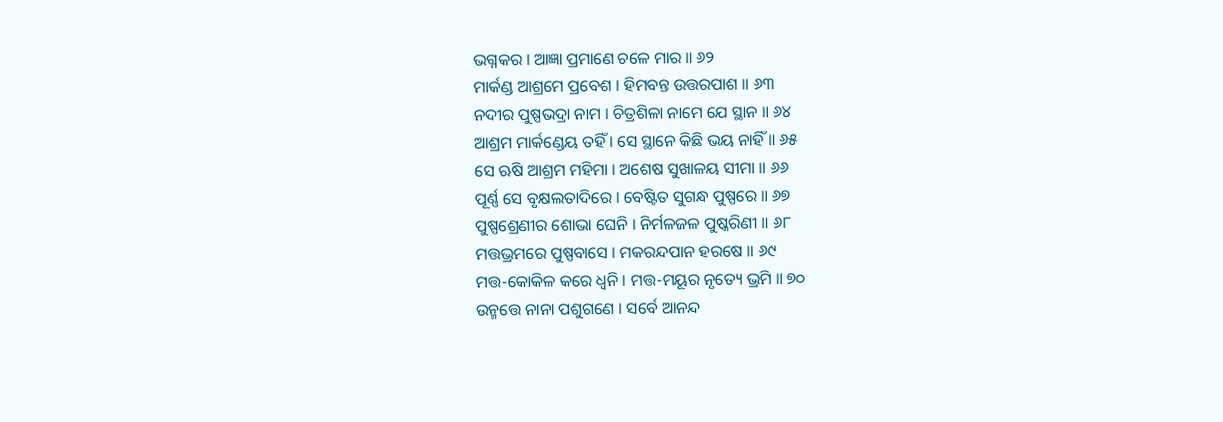ଭଗ୍ନକର । ଆଜ୍ଞା ପ୍ରମାଣେ ଚଳେ ମାର ॥ ୬୨
ମାର୍କଣ୍ଡ ଆଶ୍ରମେ ପ୍ରବେଶ । ହିମବନ୍ତ ଉତ୍ତରପାଶ ॥ ୬୩
ନଦୀର ପୁଷ୍ପଭଦ୍ରା ନାମ । ଚିତ୍ରଶିଳା ନାମେ ଯେ ସ୍ଥାନ ॥ ୬୪
ଆଶ୍ରମ ମାର୍କଣ୍ଡେୟ ତହିଁ । ସେ ସ୍ଥାନେ କିଛି ଭୟ ନାହିଁ ॥ ୬୫
ସେ ଋଷି ଆଶ୍ରମ ମହିମା । ଅଶେଷ ସୁଖାଳୟ ସୀମା ॥ ୬୬
ପୂର୍ଣ୍ଣ ସେ ବୃକ୍ଷଲତାଦିରେ । ବେଷ୍ଟିତ ସୁଗନ୍ଧ ପୁଷ୍ପରେ ॥ ୬୭
ପୁଷ୍ପଶ୍ରେଣୀର ଶୋଭା ଘେନି । ନିର୍ମଳଜଳ ପୁଷ୍କରିଣୀ ॥ ୬୮
ମତ୍ତଭ୍ରମରେ ପୁଷ୍ପବାସେ । ମକରନ୍ଦପାନ ହରଷେ ॥ ୬୯
ମତ୍ତ-କୋକିଳ କରେ ଧ୍ୱନି । ମତ୍ତ-ମୟୂର ନୃତ୍ୟେ ଭ୍ରମି ॥ ୭୦
ଉନ୍ମତ୍ତେ ନାନା ପଶୁଗଣେ । ସର୍ବେ ଆନନ୍ଦ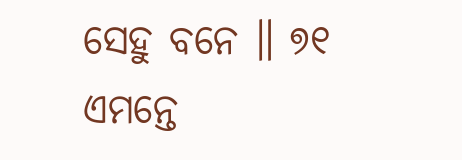ସେହୁ ବନେ ॥ ୭୧
ଏମନ୍ତେ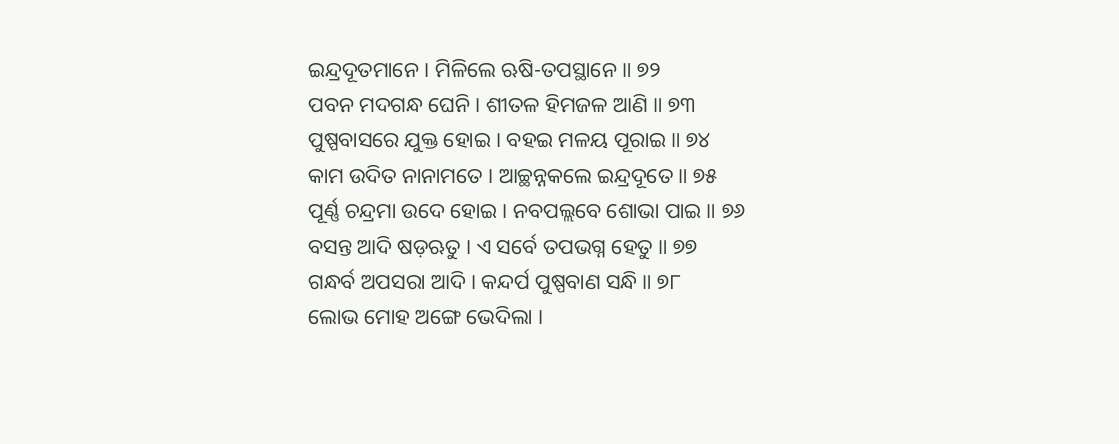ଇନ୍ଦ୍ରଦୂତମାନେ । ମିଳିଲେ ଋଷି-ତପସ୍ଥାନେ ॥ ୭୨
ପବନ ମଦଗନ୍ଧ ଘେନି । ଶୀତଳ ହିମଜଳ ଆଣି ॥ ୭୩
ପୁଷ୍ପବାସରେ ଯୁକ୍ତ ହୋଇ । ବହଇ ମଳୟ ପୂରାଇ ॥ ୭୪
କାମ ଉଦିତ ନାନାମତେ । ଆଚ୍ଛନ୍ନକଲେ ଇନ୍ଦ୍ରଦୂତେ ॥ ୭୫
ପୂର୍ଣ୍ଣ ଚନ୍ଦ୍ରମା ଉଦେ ହୋଇ । ନବପଲ୍ଲବେ ଶୋଭା ପାଇ ॥ ୭୬
ବସନ୍ତ ଆଦି ଷଡ଼ଋତୁ । ଏ ସର୍ବେ ତପଭଗ୍ନ ହେତୁ ॥ ୭୭
ଗନ୍ଧର୍ବ ଅପସରା ଆଦି । କନ୍ଦର୍ପ ପୁଷ୍ପବାଣ ସନ୍ଧି ॥ ୭୮
ଲୋଭ ମୋହ ଅଙ୍ଗେ ଭେଦିଲା ।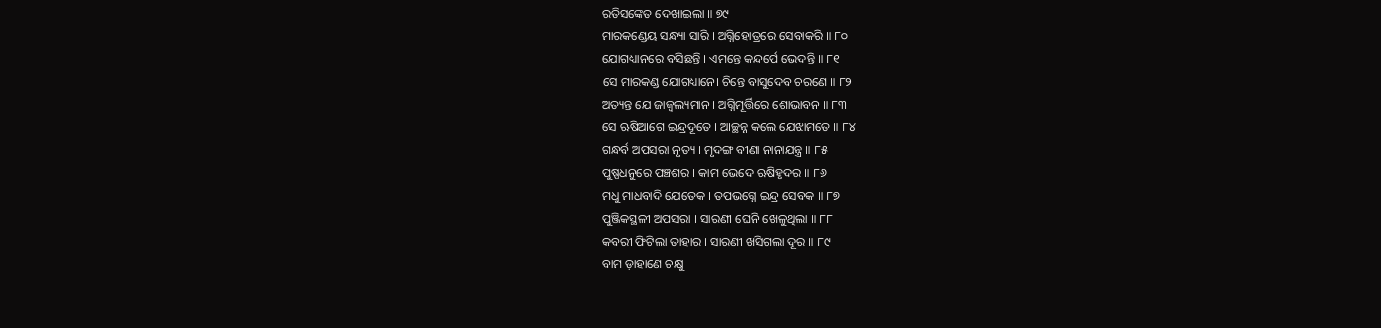ରତିସଙ୍କେତ ଦେଖାଇଲା ॥ ୭୯
ମାରକଣ୍ଡେୟ ସନ୍ଧ୍ୟା ସାରି । ଅଗ୍ନିହୋତ୍ରରେ ସେବାକରି ॥ ୮୦
ଯୋଗଧ୍ୟାନରେ ବସିଛନ୍ତି । ଏମନ୍ତେ କନ୍ଦର୍ପେ ଭେଦନ୍ତି ॥ ୮୧
ସେ ମାରକଣ୍ଡ ଯୋଗଧ୍ୟାନେ। ଚିନ୍ତେ ବାସୁଦେବ ଚରଣେ ॥ ୮୨
ଅତ୍ୟନ୍ତ ଯେ ଜାଜ୍ୱଲ୍ୟମାନ । ଅଗ୍ନିମୂର୍ତ୍ତିରେ ଶୋଭାବନ ॥ ୮୩
ସେ ଋଷିଆଗେ ଇନ୍ଦ୍ରଦୂତେ । ଆଚ୍ଛନ୍ନ କଲେ ଯେଝାମତେ ॥ ୮୪
ଗନ୍ଧର୍ବ ଅପସରା ନୃତ୍ୟ । ମୃଦଙ୍ଗ ବୀଣା ନାନାଯନ୍ତ୍ର ॥ ୮୫
ପୁଷ୍ପଧନୁରେ ପଞ୍ଚଶର । କାମ ଭେଦେ ଋଷିହୃଦର ॥ ୮୬
ମଧୁ ମାଧବାଦି ଯେତେକ । ତପଭଗ୍ନେ ଇନ୍ଦ୍ର ସେବକ ॥ ୮୭
ପୁଞ୍ଜିକସ୍ଥଳୀ ଅପସରା । ସାରଣୀ ଘେନି ଖେଳୁଥିଲା ॥ ୮୮
କବରୀ ଫିଟିଲା ତାହାର । ସାରଣୀ ଖସିଗଲା ଦୂର ॥ ୮୯
ବାମ ଡ଼ାହାଣେ ଚକ୍ଷୁ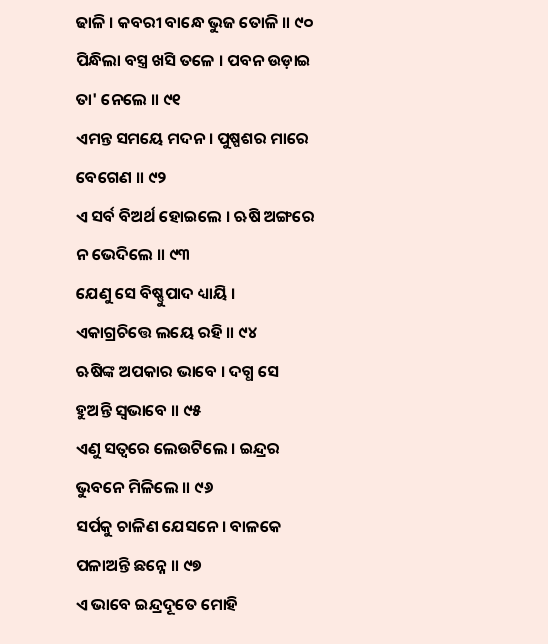ଢାଳି । କବରୀ ବାନ୍ଧେ ଭୁଜ ତୋଳି ॥ ୯୦
ପିନ୍ଧିଲା ବସ୍ତ୍ର ଖସି ତଳେ । ପବନ ଉଡ଼ାଇ ତା' ନେଲେ ॥ ୯୧
ଏମନ୍ତ ସମୟେ ମଦନ । ପୁଷ୍ପଶର ମାରେ ବେଗେଣ ॥ ୯୨
ଏ ସର୍ବ ବିଅର୍ଥ ହୋଇଲେ । ଋଷି ଅଙ୍ଗରେ ନ ଭେଦିଲେ ॥ ୯୩
ଯେଣୁ ସେ ବିଷ୍ଣୁପାଦ ଧ୍ୟାୟି । ଏକାଗ୍ରଚିତ୍ତେ ଲୟେ ରହି ॥ ୯୪
ଋଷିଙ୍କ ଅପକାର ଭାବେ । ଦଗ୍ଧ ସେ ହୁଅନ୍ତି ସ୍ୱଭାବେ ॥ ୯୫
ଏଣୁ ସତ୍ୱରେ ଲେଉଟିଲେ । ଇନ୍ଦ୍ରର ଭୁବନେ ମିଳିଲେ ॥ ୯୬
ସର୍ପକୁ ଚାଳିଣ ଯେସନେ । ବାଳକେ ପଳାଅନ୍ତି ଛନ୍ନେ ॥ ୯୭
ଏ ଭାବେ ଇନ୍ଦ୍ରଦୂତେ ମୋହି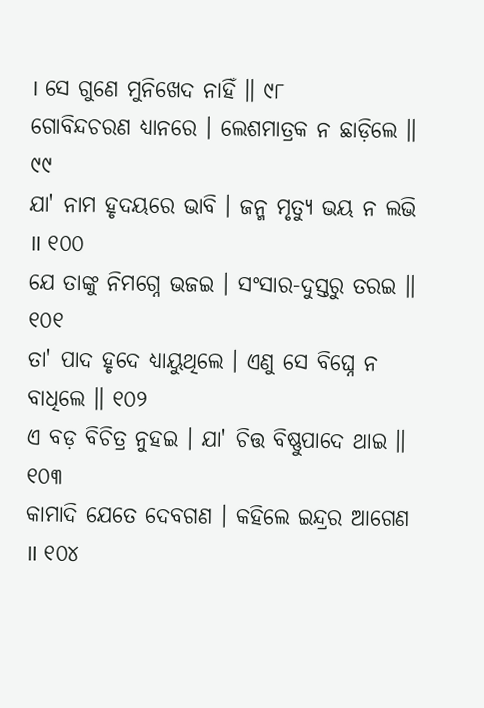। ସେ ଗୁଣେ ମୁନିଖେଦ ନାହିଁ ॥ ୯୮
ଗୋବିନ୍ଦଚରଣ ଧ୍ୟାନରେ । ଲେଶମାତ୍ରକ ନ ଛାଡ଼ିଲେ ॥ ୯୯
ଯା' ନାମ ହୃଦୟରେ ଭାବି । ଜନ୍ମ ମୃତ୍ୟୁ ଭୟ ନ ଲଭି ॥ ୧୦୦
ଯେ ତାଙ୍କୁ ନିମଗ୍ନେ ଭଜଇ । ସଂସାର-ଦୁସ୍ତରୁ ତରଇ ॥ ୧୦୧
ତା' ପାଦ ହୃଦେ ଧ୍ୟାୟୁଥିଲେ । ଏଣୁ ସେ ବିଘ୍ନେ ନ ବାଧିଲେ ॥ ୧୦୨
ଏ ବଡ଼ ବିଚିତ୍ର ନୁହଇ । ଯା' ଚିତ୍ତ ବିଷ୍ଣୁପାଦେ ଥାଇ ॥ ୧୦୩
କାମାଦି ଯେତେ ଦେବଗଣ । କହିଲେ ଇନ୍ଦ୍ରର ଆଗେଣ ॥ ୧୦୪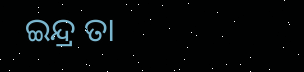ଇନ୍ଦ୍ର ତା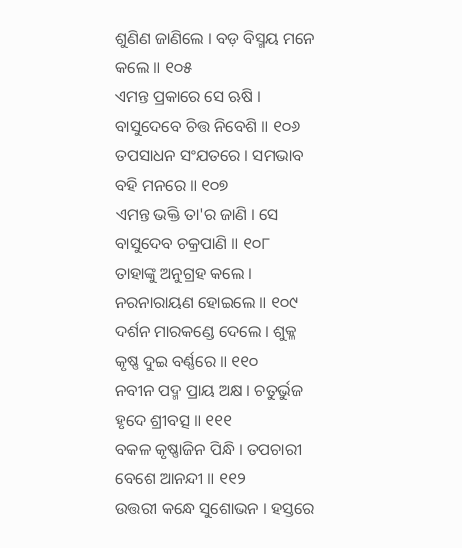ଶୁଣିଣ ଜାଣିଲେ । ବଡ଼ ବିସ୍ମୟ ମନେ କଲେ ॥ ୧୦୫
ଏମନ୍ତ ପ୍ରକାରେ ସେ ଋଷି । ବାସୁଦେବେ ଚିତ୍ତ ନିବେଶି ॥ ୧୦୬
ତପସାଧନ ସଂଯତରେ । ସମଭାବ ବହି ମନରେ ॥ ୧୦୭
ଏମନ୍ତ ଭକ୍ତି ତା'ର ଜାଣି । ସେ ବାସୁଦେବ ଚକ୍ରପାଣି ॥ ୧୦୮
ତାହାଙ୍କୁ ଅନୁଗ୍ରହ କଲେ । ନରନାରାୟଣ ହୋଇଲେ ॥ ୧୦୯
ଦର୍ଶନ ମାରକଣ୍ଡେ ଦେଲେ । ଶୁକ୍ଳ କୃଷ୍ଣ ଦୁଇ ବର୍ଣ୍ଣରେ ॥ ୧୧୦
ନବୀନ ପଦ୍ମ ପ୍ରାୟ ଅକ୍ଷ । ଚତୁର୍ଭୁଜ ହୃଦେ ଶ୍ରୀବତ୍ସ ॥ ୧୧୧
ବକଳ କୃଷ୍ଣାଜିନ ପିନ୍ଧି । ତପଚାରୀ ବେଶେ ଆନନ୍ଦୀ ॥ ୧୧୨
ଉତ୍ତରୀ କନ୍ଧେ ସୁଶୋଭନ । ହସ୍ତରେ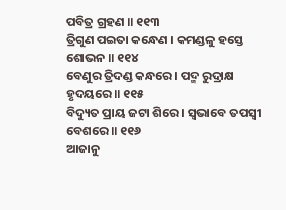ପବିତ୍ର ଗ୍ରହଣ ॥ ୧୧୩
ତ୍ରିଗୁଣ ପଇତା କନ୍ଧେଣ । କମଣ୍ଡଳୁ ହସ୍ତେ ଶୋଭନ ॥ ୧୧୪
ବେଣୁର ତ୍ରିଦଣ୍ଡ କନ୍ଧରେ । ପଦ୍ମ ରୁଦ୍ରାକ୍ଷ ହୃଦୟରେ ॥ ୧୧୫
ବିଦ୍ୟୁତ ପ୍ରାୟ ଜଟା ଶିରେ । ସ୍ୱଭାବେ ତପସ୍ୱୀ ବେଶରେ ॥ ୧୧୬
ଆଜାନୁ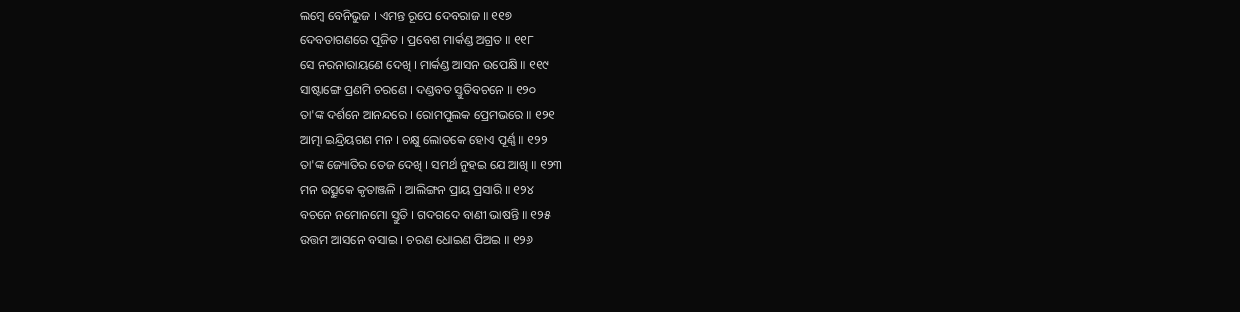ଲମ୍ବେ ବେନିଭୁଜ । ଏମନ୍ତ ରୂପେ ଦେବରାଜ ॥ ୧୧୭
ଦେବତାଗଣରେ ପୂଜିତ । ପ୍ରବେଶ ମାର୍କଣ୍ଡ ଅଗ୍ରତ ॥ ୧୧୮
ସେ ନରନାରାୟଣେ ଦେଖି । ମାର୍କଣ୍ଡ ଆସନ ଉପେକ୍ଷି ॥ ୧୧୯
ସାଷ୍ଟାଙ୍ଗେ ପ୍ରଣମି ଚରଣେ । ଦଣ୍ଡବତ ସ୍ତୁତିବଚନେ ॥ ୧୨୦
ତା'ଙ୍କ ଦର୍ଶନେ ଆନନ୍ଦରେ । ରୋମପୁଲକ ପ୍ରେମଭରେ ॥ ୧୨୧
ଆତ୍ମା ଇନ୍ଦ୍ରିୟଗଣ ମନ । ଚକ୍ଷୁ ଲୋତକେ ହୋଏ ପୂର୍ଣ୍ଣ ॥ ୧୨୨
ତା'ଙ୍କ ଜ୍ୟୋତିର ତେଜ ଦେଖି । ସମର୍ଥ ନୁହଇ ଯେ ଆଖି ॥ ୧୨୩
ମନ ଉତ୍ସୁକେ କୃତାଞ୍ଜଳି । ଆଲିଙ୍ଗନ ପ୍ରାୟ ପ୍ରସାରି ॥ ୧୨୪
ବଚନେ ନମୋନମୋ ସ୍ତୁତି । ଗଦଗଦେ ବାଣୀ ଭାଷନ୍ତି ॥ ୧୨୫
ଉତ୍ତମ ଆସନେ ବସାଇ । ଚରଣ ଧୋଇଣ ପିଅଇ ॥ ୧୨୬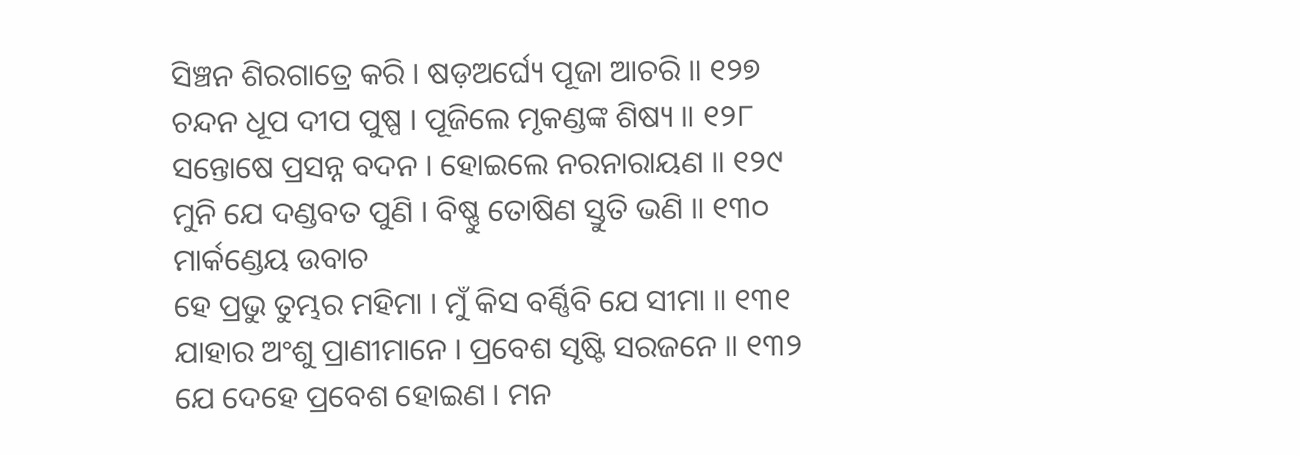ସିଞ୍ଚନ ଶିରଗାତ୍ରେ କରି । ଷଡ଼ଅର୍ଘ୍ୟେ ପୂଜା ଆଚରି ॥ ୧୨୭
ଚନ୍ଦନ ଧୂପ ଦୀପ ପୁଷ୍ପ । ପୂଜିଲେ ମୃକଣ୍ଡଙ୍କ ଶିଷ୍ୟ ॥ ୧୨୮
ସନ୍ତୋଷେ ପ୍ରସନ୍ନ ବଦନ । ହୋଇଲେ ନରନାରାୟଣ ॥ ୧୨୯
ମୁନି ଯେ ଦଣ୍ଡବତ ପୁଣି । ବିଷ୍ଣୁ ତୋଷିଣ ସ୍ତୁତି ଭଣି ॥ ୧୩୦
ମାର୍କଣ୍ଡେୟ ଉବାଚ
ହେ ପ୍ରଭୁ ତୁମ୍ଭର ମହିମା । ମୁଁ କିସ ବର୍ଣ୍ଣିବି ଯେ ସୀମା ॥ ୧୩୧
ଯାହାର ଅଂଶୁ ପ୍ରାଣୀମାନେ । ପ୍ରବେଶ ସୃଷ୍ଟି ସରଜନେ ॥ ୧୩୨
ଯେ ଦେହେ ପ୍ରବେଶ ହୋଇଣ । ମନ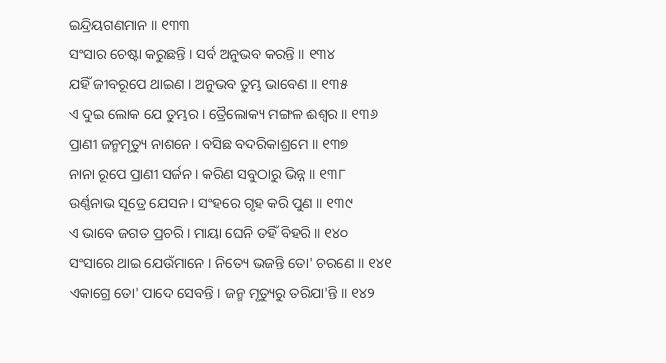ଇନ୍ଦ୍ରିୟଗଣମାନ ॥ ୧୩୩
ସଂସାର ଚେଷ୍ଟା କରୁଛନ୍ତି । ସର୍ବ ଅନୁଭବ କରନ୍ତି ॥ ୧୩୪
ଯହିଁ ଜୀବରୂପେ ଥାଇଣ । ଅନୁଭବ ତୁମ୍ଭ ଭାବେଣ ॥ ୧୩୫
ଏ ଦୁଇ ଲୋକ ଯେ ତୁମ୍ଭର । ତ୍ରୈଲୋକ୍ୟ ମଙ୍ଗଳ ଈଶ୍ୱର ॥ ୧୩୬
ପ୍ରାଣୀ ଜନ୍ମମୃତ୍ୟୁ ନାଶନେ । ବସିଛ ବଦରିକାଶ୍ରମେ ॥ ୧୩୭
ନାନା ରୂପେ ପ୍ରାଣୀ ସର୍ଜନ । କରିଣ ସବୁଠାରୁ ଭିନ୍ନ ॥ ୧୩୮
ଉର୍ଣ୍ଣନାଭ ସୂତ୍ରେ ଯେସନ । ସଂହରେ ଗୃହ କରି ପୁଣ ॥ ୧୩୯
ଏ ଭାବେ ଜଗତ ପ୍ରଚରି । ମାୟା ଘେନି ତହିଁ ବିହରି ॥ ୧୪୦
ସଂସାରେ ଥାଇ ଯେଉଁମାନେ । ନିତ୍ୟେ ଭଜନ୍ତି ତୋ' ଚରଣେ ॥ ୧୪୧
ଏକାଗ୍ରେ ତୋ' ପାଦେ ସେବନ୍ତି । ଜନ୍ମ ମୃତ୍ୟୁରୁ ତରିଯା'ନ୍ତି ॥ ୧୪୨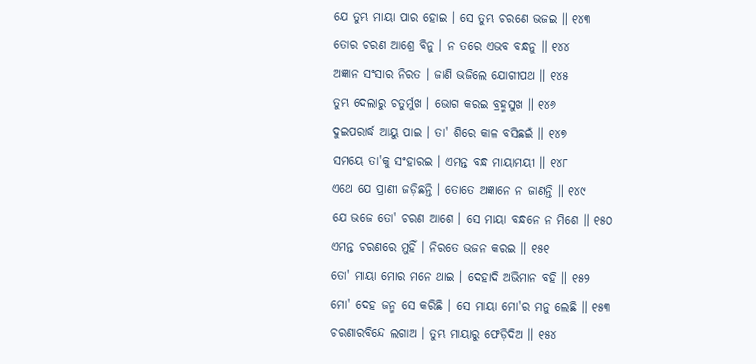ଯେ ତୁମ୍ଭ ମାୟା ପାର ହୋଇ । ସେ ତୁମ୍ଭ ଚରଣେ ଭଜଇ ॥ ୧୪୩
ତୋର ଚରଣ ଆଶ୍ରେ ବିନୁ । ନ ତରେ ଏଭବ ବନ୍ଧନୁ ॥ ୧୪୪
ଅଜ୍ଞାନ ସଂସାର ନିରତ । ଜାଣି ଭଜିଲେ ଯୋଗୀପଥ ॥ ୧୪୫
ତୁମ୍ଭ ଦେଲାରୁ ଚତୁର୍ମୁଖ । ଭୋଗ କରଇ ବ୍ରହ୍ମସୁଖ ॥ ୧୪୬
ଦୁଇପରାର୍ଦ୍ଧ ଆୟୁ ପାଇ । ତା' ଶିରେ କାଳ ବସିଛଇଁ ॥ ୧୪୭
ସମୟେ ତା'କୁ ସଂହାରଇ । ଏମନ୍ତ ବନ୍ଧ ମାୟାମୟୀ ॥ ୧୪୮
ଏଥେ ଯେ ପ୍ରାଣୀ ଜଡ଼ିଛନ୍ତି । ତୋତେ ଅଜ୍ଞାନେ ନ ଜାଣନ୍ତି ॥ ୧୪୯
ଯେ ଭଜେ ତୋ' ଚରଣ ଆଶେ । ସେ ମାୟା ବନ୍ଧନେ ନ ମିଶେ ॥ ୧୫୦
ଏମନ୍ତ ଚରଣରେ ମୁହିଁ । ନିରତେ ଭଜନ କରଇ ॥ ୧୫୧
ତୋ' ମାୟା ମୋର ମନେ ଥାଇ । ଦେହାଦି ଅଭିମାନ ବହି ॥ ୧୫୨
ମୋ' ଦେହ ଜନ୍ମ ସେ କରିଛି । ସେ ମାୟା ମୋ'ର ମନୁ ଲେଛି ॥ ୧୫୩
ଚରଣାରବିନ୍ଦେ ଲଗାଅ । ତୁମ୍ଭ ମାୟାରୁ ଫେଡ଼ିଦିଅ ॥ ୧୫୪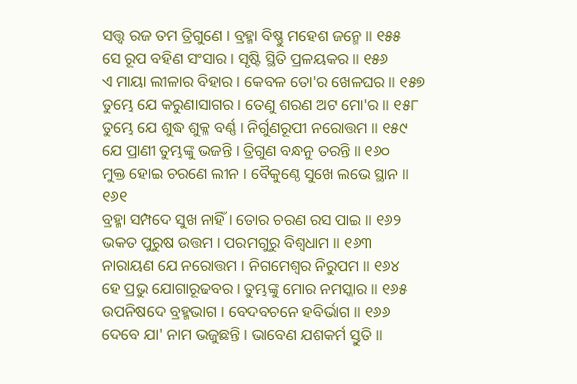ସତ୍ତ୍ୱ ରଜ ତମ ତ୍ରିଗୁଣେ । ବ୍ରହ୍ମା ବିଷ୍ଣୁ ମହେଶ ଜନ୍ମେ ॥ ୧୫୫
ସେ ରୂପ ବହିଣ ସଂସାର । ସୃଷ୍ଟି ସ୍ଥିତି ପ୍ରଳୟକର ॥ ୧୫୬
ଏ ମାୟା ଲୀଳାର ବିହାର । କେବଳ ତୋ'ର ଖେଳଘର ॥ ୧୫୭
ତୁମ୍ଭେ ଯେ କରୁଣାସାଗର । ତେଣୁ ଶରଣ ଅଟ ମୋ'ର ॥ ୧୫୮
ତୁମ୍ଭେ ଯେ ଶୁଦ୍ଧ ଶୁକ୍ଳ ବର୍ଣ୍ଣ । ନିର୍ଗୁଣରୂପୀ ନରୋତ୍ତମ ॥ ୧୫୯
ଯେ ପ୍ରାଣୀ ତୁମ୍ଭଙ୍କୁ ଭଜନ୍ତି । ତ୍ରିଗୁଣ ବନ୍ଧନୁ ତରନ୍ତି ॥ ୧୬୦
ମୁକ୍ତ ହୋଇ ଚରଣେ ଲୀନ । ବୈକୁଣ୍ଠେ ସୁଖେ ଲଭେ ସ୍ଥାନ ॥ ୧୬୧
ବ୍ରହ୍ମା ସମ୍ପଦେ ସୁଖ ନାହିଁ । ତୋର ଚରଣ ରସ ପାଇ ॥ ୧୬୨
ଭକତ ପୁରୁଷ ଉତ୍ତମ । ପରମଗୁରୁ ବିଶ୍ୱଧାମ ॥ ୧୬୩
ନାରାୟଣ ଯେ ନରୋତ୍ତମ । ନିଗମେଶ୍ୱର ନିରୁପମ ॥ ୧୬୪
ହେ ପ୍ରଭୁ ଯୋଗାରୂଢବର । ତୁମ୍ଭଙ୍କୁ ମୋର ନମସ୍କାର ॥ ୧୬୫
ଉପନିଷଦେ ବ୍ରହ୍ମଭାଗ । ବେଦବଚନେ ହବିର୍ଭାଗ ॥ ୧୬୬
ଦେବେ ଯା' ନାମ ଭଜୁଛନ୍ତି । ଭାବେଣ ଯଶକର୍ମ ସ୍ତୁତି ॥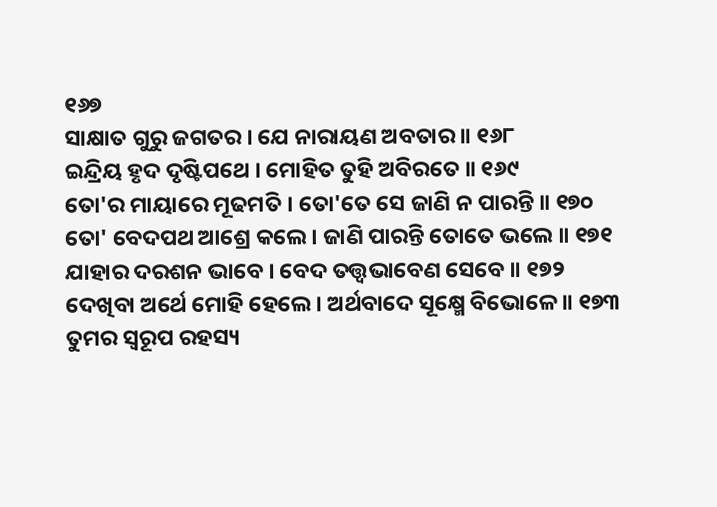୧୬୭
ସାକ୍ଷାତ ଗୁରୁ ଜଗତର । ଯେ ନାରାୟଣ ଅବତାର ॥ ୧୬୮
ଇନ୍ଦ୍ରିୟ ହୃଦ ଦୃଷ୍ଟିପଥେ । ମୋହିତ ତୁହି ଅବିରତେ ॥ ୧୬୯
ତୋ'ର ମାୟାରେ ମୂଢମତି । ତୋ'ତେ ସେ ଜାଣି ନ ପାରନ୍ତି ॥ ୧୭୦
ତୋ' ବେଦପଥ ଆଶ୍ରେ କଲେ । ଜାଣି ପାରନ୍ତି ତୋତେ ଭଲେ ॥ ୧୭୧
ଯାହାର ଦରଶନ ଭାବେ । ବେଦ ତତ୍ତ୍ୱଭାବେଣ ସେବେ ॥ ୧୭୨
ଦେଖିବା ଅର୍ଥେ ମୋହି ହେଲେ । ଅର୍ଥବାଦେ ସୂକ୍ଷ୍ମେ ବିଭୋଳେ ॥ ୧୭୩
ତୁମର ସ୍ୱରୂପ ରହସ୍ୟ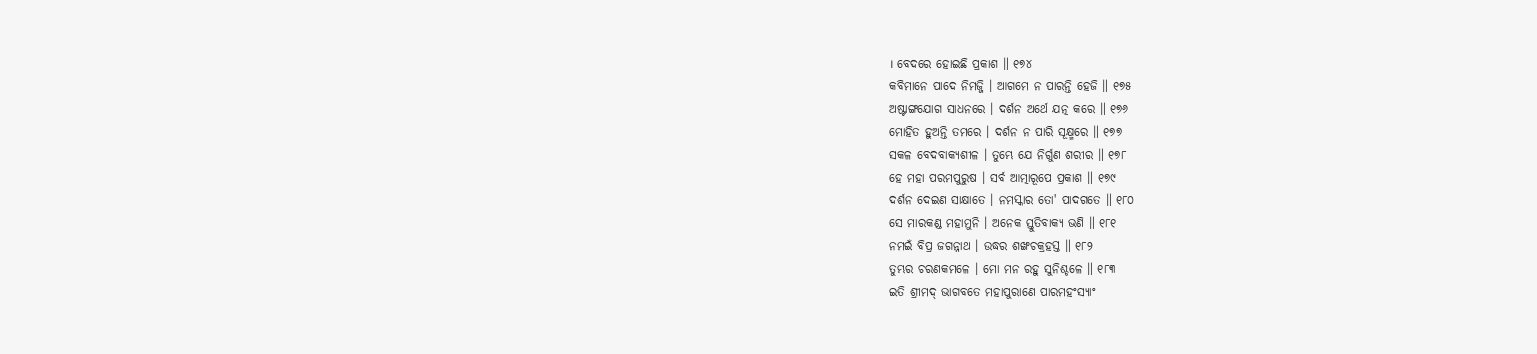। ବେଦରେ ହୋଇଛି ପ୍ରକାଶ ॥ ୧୭୪
କବିମାନେ ପାଦେ ନିମଜ୍ଜି । ଆଗମେ ନ ପାରନ୍ତି ହେଜି ॥ ୧୭୫
ଅଷ୍ଟାଙ୍ଗଯୋଗ ସାଧନରେ । ଦର୍ଶନ ଅର୍ଥେ ଯତ୍ନ କରେ ॥ ୧୭୬
ମୋହିତ ହୁଅନ୍ତି ତମରେ । ଦର୍ଶନ ନ ପାରି ସୂକ୍ଷ୍ମରେ ॥ ୧୭୭
ସକଳ ବେଦବାକ୍ୟଶୀଳ । ତୁମ୍ଭେ ଯେ ନିର୍ଗୁଣ ଶରୀର ॥ ୧୭୮
ହେ ମହା ପରମପୁରୁଷ । ସର୍ବ ଆତ୍ମାରୂପେ ପ୍ରକାଶ ॥ ୧୭୯
ଦର୍ଶନ ଦେଇଣ ସାକ୍ଷାତେ । ନମସ୍କାର ତୋ' ପାଦଗତେ ॥ ୧୮୦
ସେ ମାରକଣ୍ଡ ମହାମୁନି । ଅନେକ ସ୍ତୁତିବାକ୍ୟ ଭଣି ॥ ୧୮୧
ନମଇଁ ବିପ୍ର ଜଗନ୍ନାଥ । ଉଦ୍ଧର ଶଙ୍ଖଚକ୍ରହସ୍ତ ॥ ୧୮୨
ତୁମ୍ଭର ଚରଣକମଳେ । ମୋ ମନ ରହୁ ସୁନିଶ୍ଚଳେ ॥ ୧୮୩
ଇତି ଶ୍ରୀମଦ୍ ଭାଗବତେ ମହାପୁରାଣେ ପାରମହଂସ୍ୟାଂ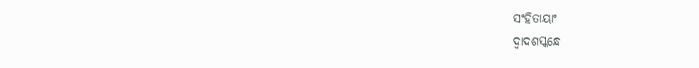ସଂହିତାୟାଂ
ଦ୍ୱାଦଶସ୍କନ୍ଧେ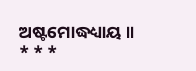ଅଷ୍ଟମୋଦ୍ଧଧ୍ୟାୟ ॥
* * *